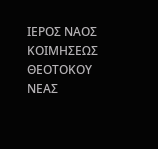ΙΕΡΟΣ ΝΑΟΣ ΚΟΙΜΗΣΕΩΣ ΘΕΟΤΟΚΟΥ ΝΕΑΣ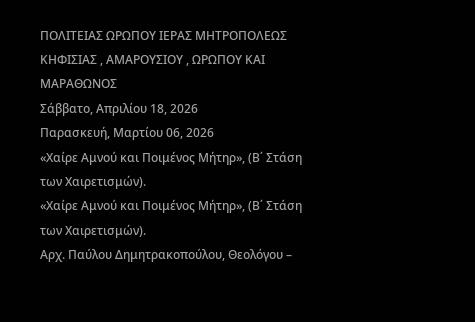ΠΟΛΙΤΕΙΑΣ ΩΡΩΠΟΥ ΙΕΡΑΣ ΜΗΤΡΟΠΟΛΕΩΣ ΚΗΦΙΣΙΑΣ , ΑΜΑΡΟΥΣΙΟΥ , ΩΡΩΠΟΥ ΚΑΙ ΜΑΡΑΘΩΝΟΣ
Σάββατο, Απριλίου 18, 2026
Παρασκευή, Μαρτίου 06, 2026
«Χαίρε Αμνού και Ποιμένος Μήτηρ», (Β΄ Στάση των Χαιρετισμών).
«Χαίρε Αμνού και Ποιμένος Μήτηρ», (Β΄ Στάση των Χαιρετισμών).
Αρχ. Παύλου Δημητρακοπούλου, Θεολόγου –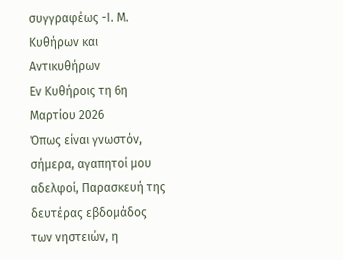συγγραφέως -Ι. Μ. Κυθήρων και Αντικυθήρων
Εν Κυθήροις τη 6η Μαρτίου 2026
Όπως είναι γνωστόν, σήμερα, αγαπητοί μου αδελφοί, Παρασκευή της δευτέρας εβδομάδος των νηστειών, η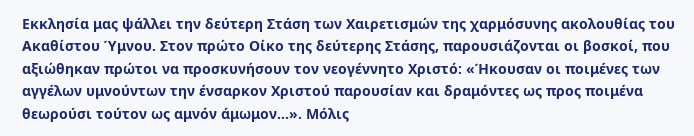Εκκλησία μας ψάλλει την δεύτερη Στάση των Χαιρετισμών της χαρμόσυνης ακολουθίας του Ακαθίστου Ύμνου. Στον πρώτο Οίκο της δεύτερης Στάσης, παρουσιάζονται οι βοσκοί, που αξιώθηκαν πρώτοι να προσκυνήσουν τον νεογέννητο Χριστό: «Ήκουσαν οι ποιμένες των αγγέλων υμνούντων την ένσαρκον Χριστού παρουσίαν και δραμόντες ως προς ποιμένα θεωρούσι τούτον ως αμνόν άμωμον…». Μόλις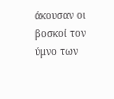άκουσαν οι βοσκοί τον ύμνο των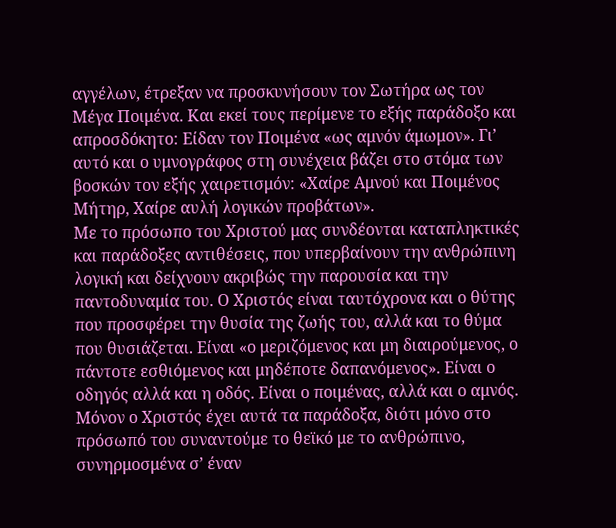αγγέλων, έτρεξαν να προσκυνήσουν τον Σωτήρα ως τον Μέγα Ποιμένα. Και εκεί τους περίμενε το εξής παράδοξο και απροσδόκητο: Είδαν τον Ποιμένα «ως αμνόν άμωμον». Γι’ αυτό και ο υμνογράφος στη συνέχεια βάζει στο στόμα των βοσκών τον εξής χαιρετισμόν: «Χαίρε Αμνού και Ποιμένος Μήτηρ, Χαίρε αυλή λογικών προβάτων».
Με το πρόσωπο του Χριστού μας συνδέονται καταπληκτικές και παράδοξες αντιθέσεις, που υπερβαίνουν την ανθρώπινη λογική και δείχνουν ακριβώς την παρουσία και την παντοδυναμία του. Ο Χριστός είναι ταυτόχρονα και ο θύτης που προσφέρει την θυσία της ζωής του, αλλά και το θύμα που θυσιάζεται. Είναι «ο μεριζόμενος και μη διαιρούμενος, ο πάντοτε εσθιόμενος και μηδέποτε δαπανόμενος». Είναι ο οδηγός αλλά και η οδός. Είναι ο ποιμένας, αλλά και ο αμνός. Μόνον ο Χριστός έχει αυτά τα παράδοξα, διότι μόνο στο πρόσωπό του συναντούμε το θεϊκό με το ανθρώπινο, συνηρμοσμένα σ’ έναν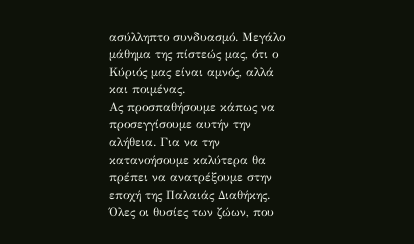ασύλληπτο συνδυασμό. Μεγάλο μάθημα της πίστεώς μας, ότι ο Κύριός μας είναι αμνός, αλλά και ποιμένας.
Ας προσπαθήσουμε κάπως να προσεγγίσουμε αυτήν την αλήθεια. Για να την κατανοήσουμε καλύτερα θα πρέπει να ανατρέξουμε στην εποχή της Παλαιάς Διαθήκης. Όλες οι θυσίες των ζώων, που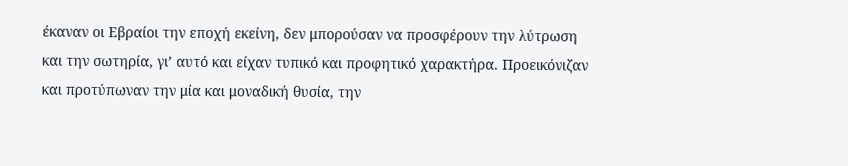έκαναν οι Εβραίοι την εποχή εκείνη, δεν μπορούσαν να προσφέρουν την λύτρωση και την σωτηρία, γι’ αυτό και είχαν τυπικό και προφητικό χαρακτήρα. Προεικόνιζαν και προτύπωναν την μία και μοναδική θυσία, την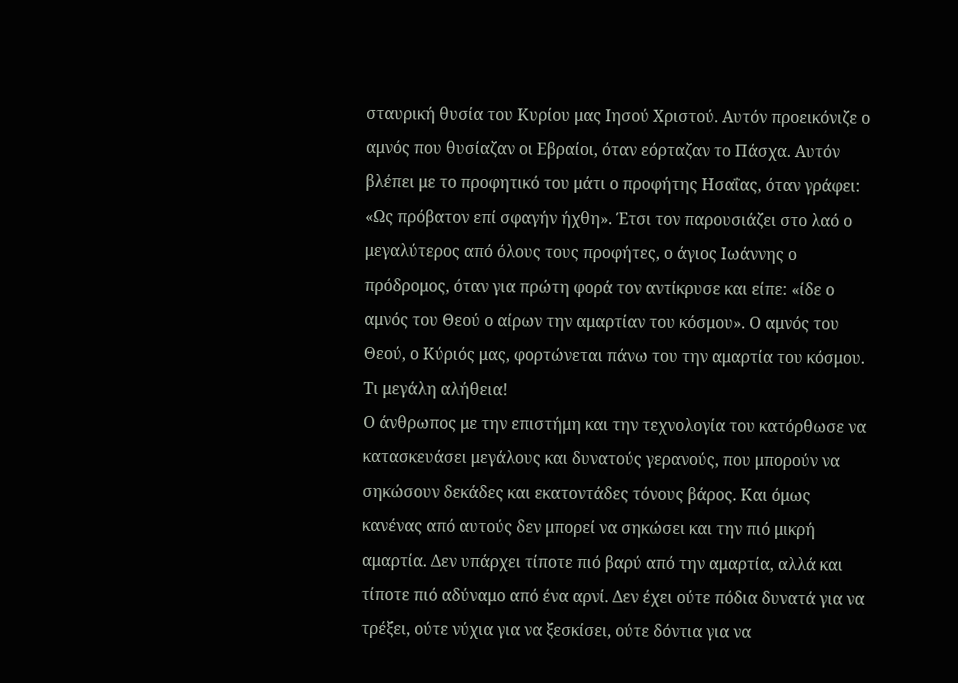σταυρική θυσία του Κυρίου μας Ιησού Χριστού. Αυτόν προεικόνιζε ο αμνός που θυσίαζαν οι Εβραίοι, όταν εόρταζαν το Πάσχα. Αυτόν βλέπει με το προφητικό του μάτι ο προφήτης Ησαΐας, όταν γράφει: «Ως πρόβατον επί σφαγήν ήχθη». Έτσι τον παρουσιάζει στο λαό ο μεγαλύτερος από όλους τους προφήτες, ο άγιος Ιωάννης ο πρόδρομος, όταν για πρώτη φορά τον αντίκρυσε και είπε: «ίδε ο αμνός του Θεού ο αίρων την αμαρτίαν του κόσμου». Ο αμνός του Θεού, ο Κύριός μας, φορτώνεται πάνω του την αμαρτία του κόσμου. Τι μεγάλη αλήθεια!
Ο άνθρωπος με την επιστήμη και την τεχνολογία του κατόρθωσε να κατασκευάσει μεγάλους και δυνατούς γερανούς, που μπορούν να σηκώσουν δεκάδες και εκατοντάδες τόνους βάρος. Και όμως κανένας από αυτούς δεν μπορεί να σηκώσει και την πιό μικρή αμαρτία. Δεν υπάρχει τίποτε πιό βαρύ από την αμαρτία, αλλά και τίποτε πιό αδύναμο από ένα αρνί. Δεν έχει ούτε πόδια δυνατά για να τρέξει, ούτε νύχια για να ξεσκίσει, ούτε δόντια για να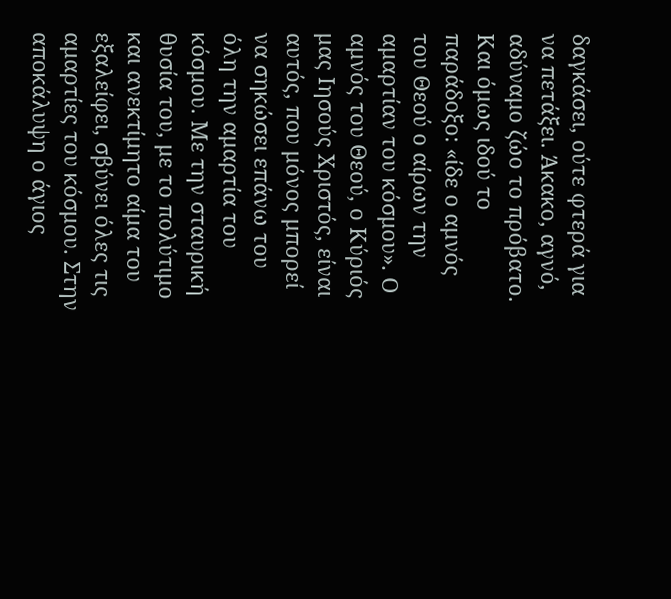δαγκάσει, ούτε φτερά για να πετάξει. Άκακο, αγνό, αδύναμο ζώο το πρόβατο. Και όμως ιδού το παράδοξο: «ίδε ο αμνός του Θεού ο αίρων την αμαρτίαν του κόσμου». Ο αμνός του Θεού, ο Κύριός μας Ιησούς Χριστός, είναι αυτός, που μόνος μπορεί να σηκώσει επάνω του όλη την αμαρτία του κόσμου. Με την σταυρική θυσία του, με το πολύτιμο και ανεκτίμητο αίμα του εξαλείφει, σβύνει όλες τις αμαρτίες του κόσμου. Στην αποκάλυψη ο άγιος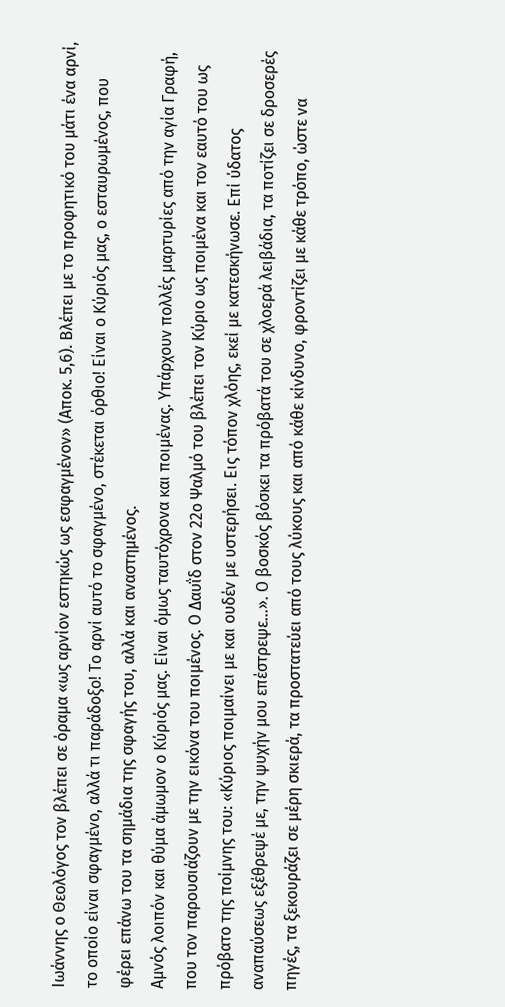Ιωάννης ο Θεολόγος τον βλέπει σε όραμα «ως αρνίον εστηκώς ως εσφαγμένον» (Αποκ. 5,6). Βλέπει με το προφητικό του μάτι ένα αρνί, το οποίο είναι σφαγμένο, αλλά τι παράδοξο! Το αρνί αυτό το σφαγμένο, στέκεται όρθιο! Είναι ο Κύριός μας, ο εσταυρωμένος, που φέρει επάνω του τα σημάδια της σφαγής του, αλλά και αναστημένος.
Αμνός λοιπόν και θύμα άμωμον ο Κύριός μας. Είναι όμως ταυτόχρονα και ποιμένας. Υπάρχουν πολλές μαρτυρίες από την αγία Γραφή, που τον παρουσιάζουν με την εικόνα του ποιμένος. Ο Δαυΐδ στον 22ο Ψαλμό του βλέπει τον Κύριο ως ποιμένα και τον εαυτό του ως πρόβατο της ποίμνης του: «Κύριος ποιμαίνει με και ουδέν με υστερήσει. Εις τόπον χλόης, εκεί με κατεσκήνωσε. Επί ύδατος αναπαύσεως εξέθρεψέ με, την ψυχήν μου επέστρεψε…». Ο βοσκός βόσκει τα πρόβατά του σε χλοερά λειβάδια, τα ποτίζει σε δροσερές πηγές, τα ξεκουράζει σε μέρη σκιερά, τα προστατεύει από τους λύκους και από κάθε κίνδυνο, φροντίζει με κάθε τρόπο, ώστε να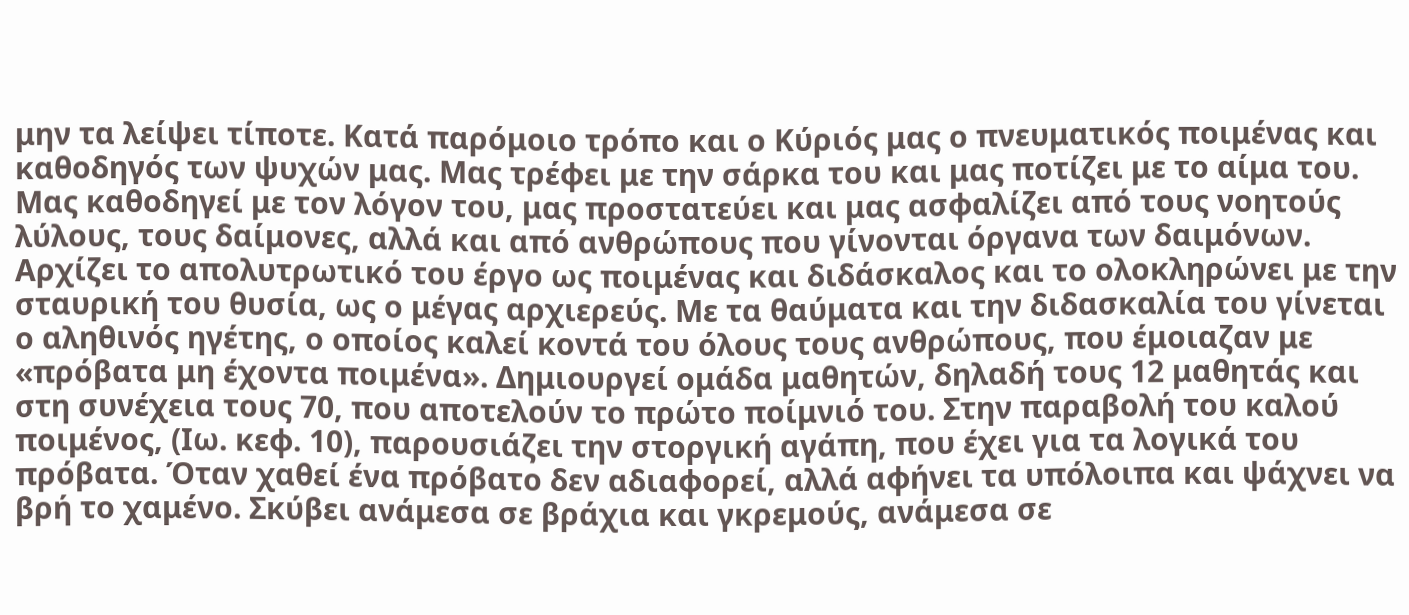μην τα λείψει τίποτε. Κατά παρόμοιο τρόπο και ο Κύριός μας ο πνευματικός ποιμένας και καθοδηγός των ψυχών μας. Μας τρέφει με την σάρκα του και μας ποτίζει με το αίμα του. Μας καθοδηγεί με τον λόγον του, μας προστατεύει και μας ασφαλίζει από τους νοητούς λύλους, τους δαίμονες, αλλά και από ανθρώπους που γίνονται όργανα των δαιμόνων. Αρχίζει το απολυτρωτικό του έργο ως ποιμένας και διδάσκαλος και το ολοκληρώνει με την σταυρική του θυσία, ως ο μέγας αρχιερεύς. Με τα θαύματα και την διδασκαλία του γίνεται ο αληθινός ηγέτης, ο οποίος καλεί κοντά του όλους τους ανθρώπους, που έμοιαζαν με «πρόβατα μη έχοντα ποιμένα». Δημιουργεί ομάδα μαθητών, δηλαδή τους 12 μαθητάς και στη συνέχεια τους 70, που αποτελούν το πρώτο ποίμνιό του. Στην παραβολή του καλού ποιμένος, (Ιω. κεφ. 10), παρουσιάζει την στοργική αγάπη, που έχει για τα λογικά του πρόβατα. Όταν χαθεί ένα πρόβατο δεν αδιαφορεί, αλλά αφήνει τα υπόλοιπα και ψάχνει να βρή το χαμένο. Σκύβει ανάμεσα σε βράχια και γκρεμούς, ανάμεσα σε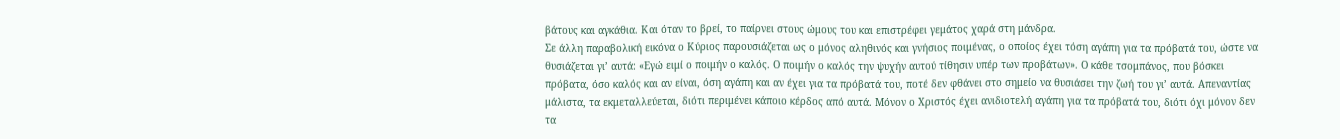βάτους και αγκάθια. Και όταν το βρεί, το παίρνει στους ώμους του και επιστρέφει γεμάτος χαρά στη μάνδρα.
Σε άλλη παραβολική εικόνα ο Κύριος παρουσιάζεται ως ο μόνος αληθινός και γνήσιος ποιμένας, ο οποίος έχει τόση αγάπη για τα πρόβατά του, ώστε να θυσιάζεται γι’ αυτά: «Εγώ ειμί ο ποιμήν ο καλός. Ο ποιμήν ο καλός την ψυχήν αυτού τίθησιν υπέρ των προβάτων». Ο κάθε τσομπάνος, που βόσκει πρόβατα, όσο καλός και αν είναι, όση αγάπη και αν έχει για τα πρόβατά του, ποτέ δεν φθάνει στο σημείο να θυσιάσει την ζωή του γι’ αυτά. Απεναντίας μάλιστα, τα εκμεταλλεύεται, διότι περιμένει κάποιο κέρδος από αυτά. Μόνον ο Χριστός έχει ανιδιοτελή αγάπη για τα πρόβατά του, διότι όχι μόνον δεν τα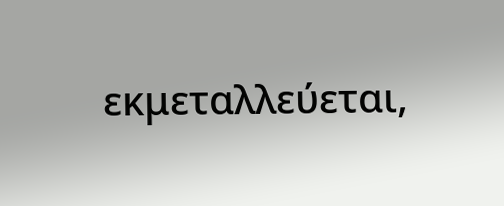εκμεταλλεύεται,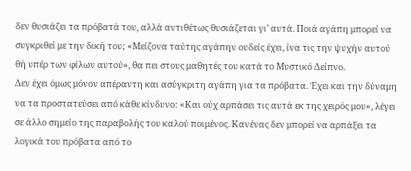δεν θυσιάζει τα πρόβατά του, αλλά αντιθέτως θυσιάζεται γι’ αυτά. Ποιά αγάπη μπορεί να συγκριθεί με την δική του; «Μείζονα ταύτης αγάπην ουδείς έχει, ίνα τις την ψυχήν αυτού θή υπέρ των φίλων αυτού», θα πει στους μαθητές του κατά το Μυστικό Δείπνο.
Δεν έχει όμως μόνον απέραντη και ασύγκριτη αγάπη για τα πρόβατα. Έχει και την δύναμη να τα προστατεύσει από κάθε κίνδυνο: «Και ούχ αρπάσει τις αυτά εκ της χειρός μου», λέγει σε άλλο σημείο της παραβολής του καλού ποιμένος. Κανένας δεν μπορεί να αρπάξει τα λογικά του πρόβατα από το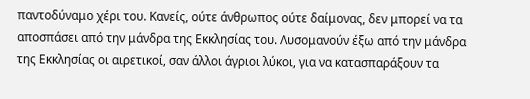παντοδύναμο χέρι του. Κανείς, ούτε άνθρωπος ούτε δαίμονας, δεν μπορεί να τα αποσπάσει από την μάνδρα της Εκκλησίας του. Λυσομανούν έξω από την μάνδρα της Εκκλησίας οι αιρετικοί, σαν άλλοι άγριοι λύκοι, για να κατασπαράξουν τα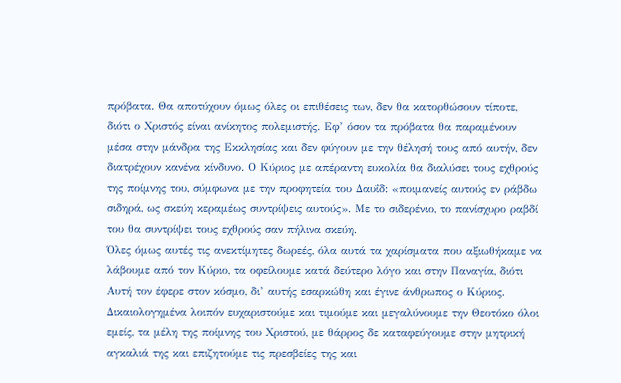πρόβατα. Θα αποτύχουν όμως όλες οι επιθέσεις των, δεν θα κατορθώσουν τίποτε, διότι ο Χριστός είναι ανίκητος πολεμιστής. Εφ’ όσον τα πρόβατα θα παραμένουν μέσα στην μάνδρα της Εκκλησίας και δεν φύγουν με την θέλησή τους από αυτήν, δεν διατρέχουν κανένα κίνδυνο. Ο Κύριος με απέραντη ευκολία θα διαλύσει τους εχθρούς της ποίμνης του, σύμφωνα με την προφητεία του Δαυΐδ: «ποιμανείς αυτούς εν ράβδω σιδηρά, ως σκεύη κεραμέως συντρίψεις αυτούς». Με το σιδερένιο, το πανίσχυρο ραβδί του θα συντρίψει τους εχθρούς σαν πήλινα σκεύη.
Όλες όμως αυτές τις ανεκτίμητες δωρεές, όλα αυτά τα χαρίσματα που αξιωθήκαμε να λάβουμε από τον Κύριο, τα οφείλουμε κατά δεύτερο λόγο και στην Παναγία, διότι Αυτή τον έφερε στον κόσμο, δι’ αυτής εσαρκώθη και έγινε άνθρωπος ο Κύριος. Δικαιολογημένα λοιπόν ευχαριστούμε και τιμούμε και μεγαλύνουμε την Θεοτόκο όλοι εμείς, τα μέλη της ποίμνης του Χριστού, με θάρρος δε καταφεύγουμε στην μητρική αγκαλιά της και επιζητούμε τις πρεσβείες της και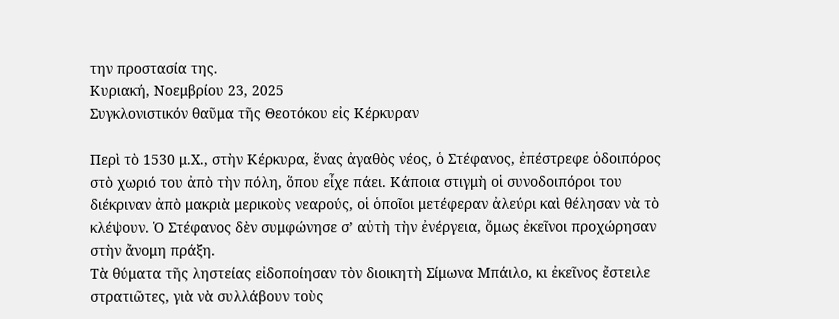την προστασία της.
Κυριακή, Νοεμβρίου 23, 2025
Συγκλονιστικόν θαῦμα τῆς Θεοτόκου εἰς Κέρκυραν

Περὶ τὸ 1530 μ.Χ., στὴν Κέρκυρα, ἕνας ἀγαθὸς νέος, ὁ Στέφανος, ἐπέστρεφε ὁδοιπόρος στὸ χωριό του ἀπὸ τὴν πόλη, ὅπου εἶχε πάει. Κάποια στιγμὴ οἱ συνοδοιπόροι του διέκριναν ἀπὸ μακριὰ μερικοὺς νεαρούς, οἱ ὁποῖοι μετέφεραν ἀλεύρι καὶ θέλησαν νὰ τὸ κλέψουν. Ὁ Στέφανος δὲν συμφώνησε σ’ αὐτὴ τὴν ἐνέργεια, ὅμως ἐκεῖνοι προχώρησαν στὴν ἄνομη πράξη.
Τὰ θύματα τῆς ληστείας εἰδοποίησαν τὸν διοικητὴ Σίμωνα Μπάιλο, κι ἐκεῖνος ἔστειλε στρατιῶτες, γιὰ νὰ συλλάβουν τοὺς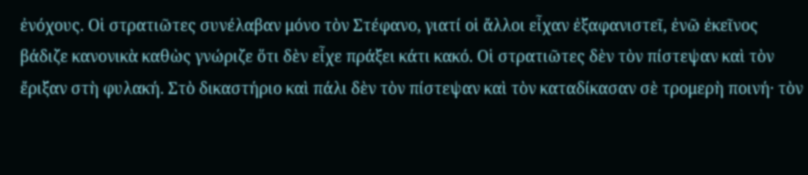ἐνόχους. Οἱ στρατιῶτες συνέλαβαν μόνο τὸν Στέφανο, γιατί οἱ ἄλλοι εἶχαν ἐξαφανιστεῖ, ἐνῶ ἐκεῖνος βάδιζε κανονικὰ καθὼς γνώριζε ὅτι δὲν εἶχε πράξει κάτι κακό. Οἱ στρατιῶτες δὲν τὸν πίστεψαν καὶ τὸν ἔριξαν στὴ φυλακή. Στὸ δικαστήριο καὶ πάλι δὲν τὸν πίστεψαν καὶ τὸν καταδίκασαν σὲ τρομερὴ ποινή· τὸν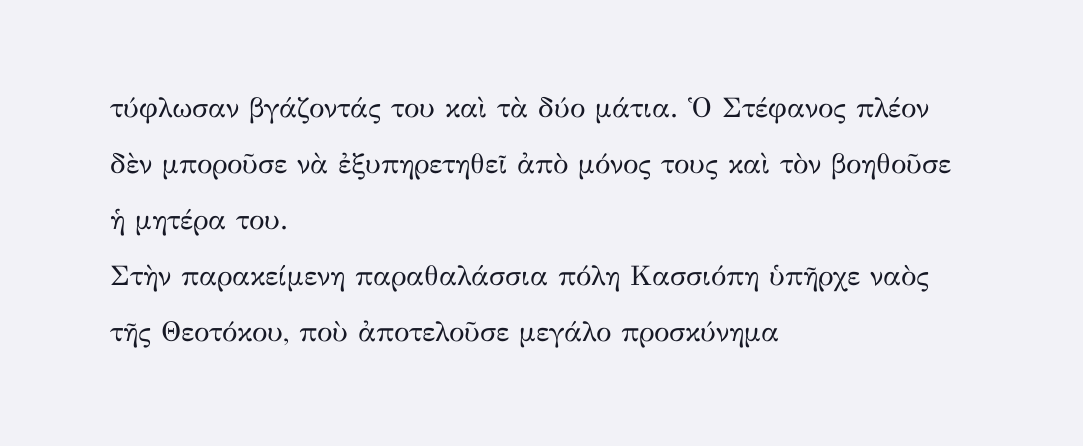τύφλωσαν βγάζοντάς του καὶ τὰ δύο μάτια. Ὁ Στέφανος πλέον δὲν μποροῦσε νὰ ἐξυπηρετηθεῖ ἀπὸ μόνος τους καὶ τὸν βοηθοῦσε ἡ μητέρα του.
Στὴν παρακείμενη παραθαλάσσια πόλη Κασσιόπη ὑπῆρχε ναὸς τῆς Θεοτόκου, ποὺ ἀποτελοῦσε μεγάλο προσκύνημα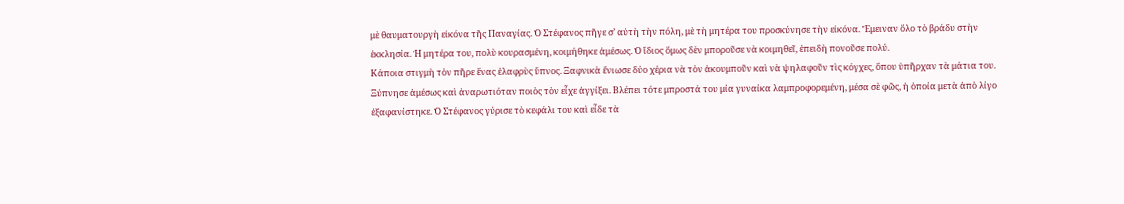μὲ θαυματουργὴ εἰκόνα τῆς Παναγίας. Ὁ Στέφανος πῆγε σ’ αὐτὴ τὴν πόλη, μὲ τὴ μητέρα του προσκύνησε τὴν εἰκόνα. Ἔμειναν ὅλο τὸ βράδυ στὴν ἐκκλησία. Ἡ μητέρα του, πολὺ κουρασμένη, κοιμήθηκε ἀμέσως. Ὁ ἴδιος ὅμως δὲν μποροῦσε νὰ κοιμηθεῖ, ἐπειδὴ πονοῦσε πολύ.
Κάποια στιγμὴ τὸν πῆρε ἕνας ἐλαφρὺς ὕπνος. Ξαφνικὰ ἔνιωσε δύο χέρια νὰ τὸν ἀκουμποῦν καὶ νὰ ψηλαφοῦν τὶς κόγχες, ὅπου ὑπῆρχαν τὰ μάτια του. Ξύπνησε ἀμέσως καὶ ἀναρωτιόταν ποιὸς τὸν εἶχε ἀγγίξει. Βλέπει τότε μπροστά του μία γυναίκα λαμπροφορεμένη, μέσα σὲ φῶς, ἡ ὁποία μετὰ ἀπὸ λίγο ἐξαφανίστηκε. Ὁ Στέφανος γύρισε τὸ κεφάλι του καὶ εἶδε τὰ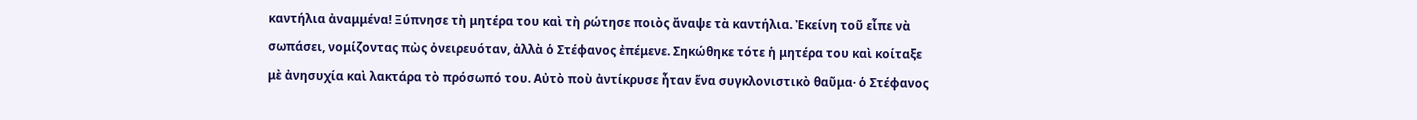καντήλια ἀναμμένα! Ξύπνησε τὴ μητέρα του καὶ τὴ ρώτησε ποιὸς ἄναψε τὰ καντήλια. Ἐκείνη τοῦ εἶπε νὰ σωπάσει, νομίζοντας πὼς ὀνειρευόταν, ἀλλὰ ὁ Στέφανος ἐπέμενε. Σηκώθηκε τότε ἡ μητέρα του καὶ κοίταξε μὲ ἀνησυχία καὶ λακτάρα τὸ πρόσωπό του. Αὐτὸ ποὺ ἀντίκρυσε ἦταν ἕνα συγκλονιστικὸ θαῦμα· ὁ Στέφανος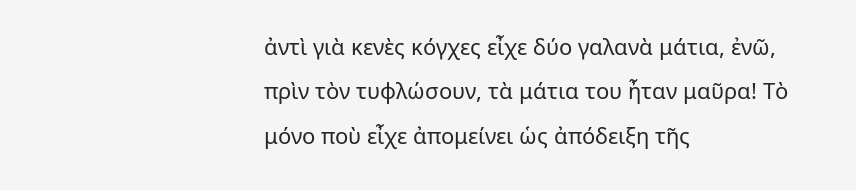ἀντὶ γιὰ κενὲς κόγχες εἶχε δύο γαλανὰ μάτια, ἐνῶ, πρὶν τὸν τυφλώσουν, τὰ μάτια του ἦταν μαῦρα! Τὸ μόνο ποὺ εἶχε ἀπομείνει ὡς ἀπόδειξη τῆς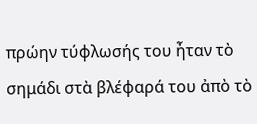πρώην τύφλωσής του ἦταν τὸ σημάδι στὰ βλέφαρά του ἀπὸ τὸ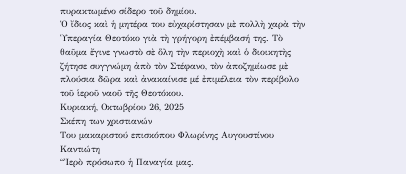πυρακτωμένο σίδερο τοῦ δημίου.
Ὁ ἴδιος καὶ ἡ μητέρα του εὐχαρίστησαν μὲ πολλὴ χαρὰ τὴν Ὑπεραγία Θεοτόκο γιὰ τὴ γρήγορη ἐπέμβασή της. Τὸ θαῦμα ἔγινε γνωστὸ σὲ ὅλη τὴν περιοχὴ καὶ ὁ διοικητὴς ζήτησε συγγνώμη ἀπὸ τὸν Στέφανο, τὸν ἀποζημίωσε μὲ πλούσια δῶρα καὶ ἀνακαίνισε μέ ἐπιμέλεια τὸν περίβολο τοῦ ἱεροῦ ναοῦ τῆς Θεοτόκου.
Κυριακή, Οκτωβρίου 26, 2025
Σκέπη των χριστιανών
Του μακαριστού επισκόπου Φλωρίνης Αυγουστίνου Καντιώτη
“Ἱερὸ πρόσωπο ἡ Παναγία μας.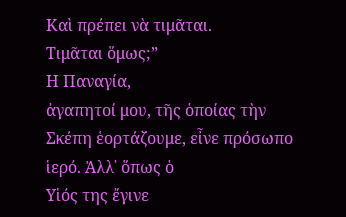Καὶ πρέπει νὰ τιμᾶται.
Τιμᾶται ὅμως;”
Η Παναγία,
ἀγαπητοί μου, τῆς ὁποίας τὴν Σκέπη ἑορτάζουμε, εἶνε πρόσωπο ἱερό. Ἀλλ᾿ ὅπως ὁ
Υἱός της ἔγινε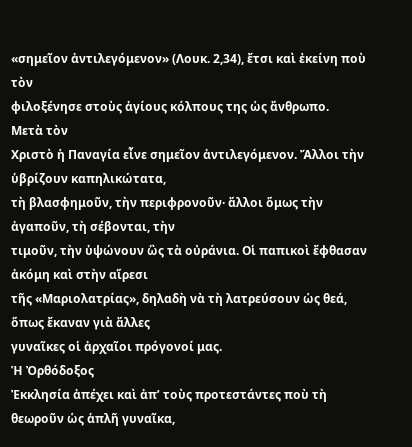«σημεῖον ἀντιλεγόμενον» (Λουκ. 2,34), ἔτσι καὶ ἐκείνη ποὺ τὸν
φιλοξένησε στοὺς ἁγίους κόλπους της ὡς ἄνθρωπο.
Μετὰ τὸν
Χριστὸ ἡ Παναγία εἶνε σημεῖον ἀντιλεγόμενον. Ἄλλοι τὴν ὑβρίζουν καπηλικώτατα,
τὴ βλασφημοῦν, τὴν περιφρονοῦν· ἄλλοι ὅμως τὴν ἀγαποῦν, τὴ σέβονται, τὴν
τιμοῦν, τὴν ὑψώνουν ὣς τὰ οὐράνια. Οἱ παπικοὶ ἔφθασαν ἀκόμη καὶ στὴν αἵρεσι
τῆς «Μαριολατρίας», δηλαδὴ νὰ τὴ λατρεύσουν ὡς θεά, ὅπως ἔκαναν γιὰ ἄλλες
γυναῖκες οἱ ἀρχαῖοι πρόγονοί μας.
Ἡ Ὀρθόδοξος
Ἐκκλησία ἀπέχει καὶ ἀπ’ τοὺς προτεστάντες ποὺ τὴ θεωροῦν ὡς ἁπλῆ γυναῖκα,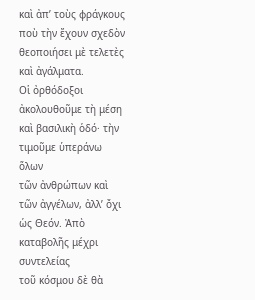καὶ ἀπ’ τοὺς φράγκους ποὺ τὴν ἔχουν σχεδὸν θεοποιήσει μὲ τελετὲς καὶ ἀγάλματα.
Οἱ ὀρθόδοξοι ἀκολουθοῦμε τὴ μέση καὶ βασιλικὴ ὁδό· τὴν τιμοῦμε ὑπεράνω ὅλων
τῶν ἀνθρώπων καὶ τῶν ἀγγέλων, ἀλλ’ ὄχι ὡς Θεόν. Ἀπὸ καταβολῆς μέχρι συντελείας
τοῦ κόσμου δὲ θὰ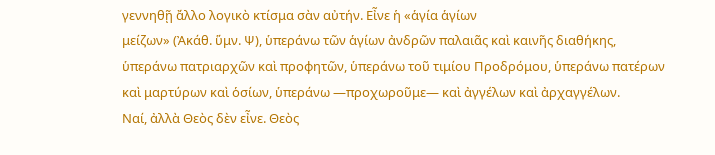γεννηθῇ ἄλλο λογικὸ κτίσμα σὰν αὐτήν. Εἶνε ἡ «ἁγία ἁγίων
μείζων» (Ἀκάθ. ὕμν. Ψ), ὑπεράνω τῶν ἁγίων ἀνδρῶν παλαιᾶς καὶ καινῆς διαθήκης,
ὑπεράνω πατριαρχῶν καὶ προφητῶν, ὑπεράνω τοῦ τιμίου Προδρόμου, ὑπεράνω πατέρων
καὶ μαρτύρων καὶ ὁσίων, ὑπεράνω ―προχωροῦμε― καὶ ἀγγέλων καὶ ἀρχαγγέλων.
Ναί, ἀλλὰ Θεὸς δὲν εἶνε. Θεὸς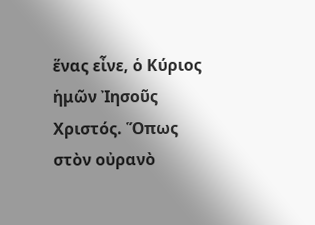ἕνας εἶνε, ὁ Κύριος ἡμῶν Ἰησοῦς Χριστός. Ὅπως
στὸν οὐρανὸ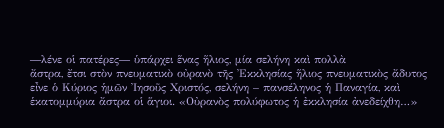―λένε οἱ πατέρες― ὑπάρχει ἕνας ἥλιος, μία σελήνη καὶ πολλὰ
ἄστρα, ἔτσι στὸν πνευματικὸ οὐρανὸ τῆς Ἐκκλησίας ἥλιος πνευματικὸς ἄδυτος
εἶνε ὁ Κύριος ἡμῶν Ἰησοῦς Χριστός, σελήνη – πανσέληνος ἡ Παναγία, καὶ
ἑκατομμύρια ἄστρα οἱ ἅγιοι. «Οὐρανὸς πολύφωτος ἡ ἐκκλησία ἀνεδείχθη…»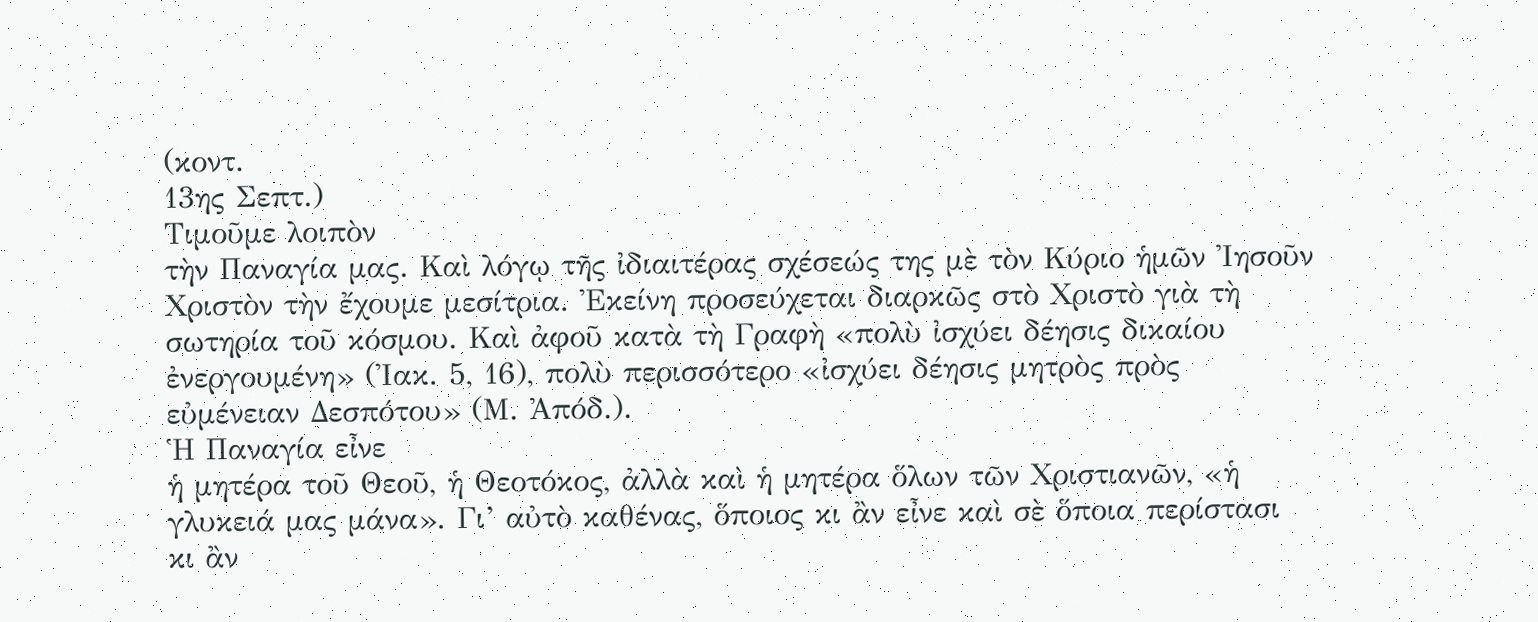(κοντ.
13ης Σεπτ.)
Τιμοῦμε λοιπὸν
τὴν Παναγία μας. Καὶ λόγῳ τῆς ἰδιαιτέρας σχέσεώς της μὲ τὸν Κύριο ἡμῶν Ἰησοῦν
Χριστὸν τὴν ἔχουμε μεσίτρια. Ἐκείνη προσεύχεται διαρκῶς στὸ Χριστὸ γιὰ τὴ
σωτηρία τοῦ κόσμου. Καὶ ἀφοῦ κατὰ τὴ Γραφὴ «πολὺ ἰσχύει δέησις δικαίου
ἐνεργουμένη» (Ἰακ. 5, 16), πολὺ περισσότερο «ἰσχύει δέησις μητρὸς πρὸς
εὐμένειαν Δεσπότου» (Μ. Ἀπόδ.).
Ἡ Παναγία εἶνε
ἡ μητέρα τοῦ Θεοῦ, ἡ Θεοτόκος, ἀλλὰ καὶ ἡ μητέρα ὅλων τῶν Χριστιανῶν, «ἡ
γλυκειά μας μάνα». Γι’ αὐτὸ καθένας, ὅποιος κι ἂν εἶνε καὶ σὲ ὅποια περίστασι
κι ἂν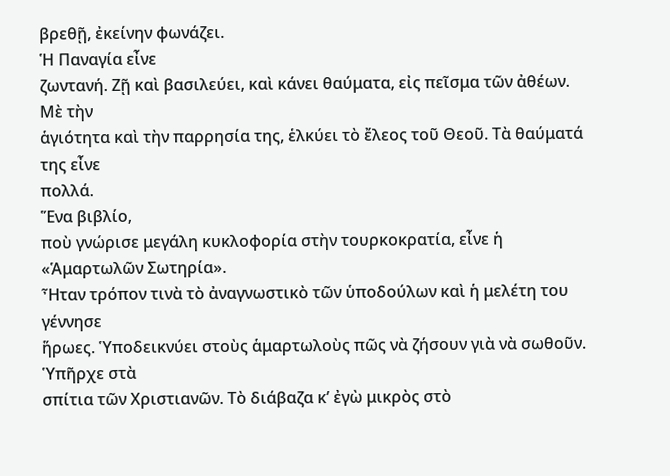βρεθῇ, ἐκείνην φωνάζει.
Ἡ Παναγία εἶνε
ζωντανή. Ζῇ καὶ βασιλεύει, καὶ κάνει θαύματα, εἰς πεῖσμα τῶν ἀθέων. Μὲ τὴν
ἁγιότητα καὶ τὴν παρρησία της, ἑλκύει τὸ ἔλεος τοῦ Θεοῦ. Τὰ θαύματά της εἶνε
πολλά.
Ἕνα βιβλίο,
ποὺ γνώρισε μεγάλη κυκλοφορία στὴν τουρκοκρατία, εἶνε ἡ «Ἁμαρτωλῶν Σωτηρία».
Ἦταν τρόπον τινὰ τὸ ἀναγνωστικὸ τῶν ὑποδούλων καὶ ἡ μελέτη του γέννησε
ἥρωες. Ὑποδεικνύει στοὺς ἁμαρτωλοὺς πῶς νὰ ζήσουν γιὰ νὰ σωθοῦν. Ὑπῆρχε στὰ
σπίτια τῶν Χριστιανῶν. Τὸ διάβαζα κ’ ἐγὼ μικρὸς στὸ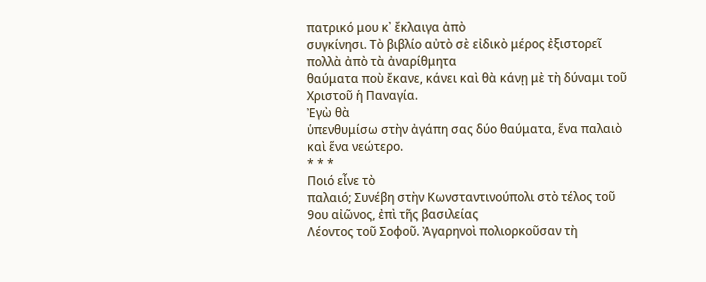πατρικό μου κ᾽ ἔκλαιγα ἀπὸ
συγκίνησι. Τὸ βιβλίο αὐτὸ σὲ εἰδικὸ μέρος ἐξιστορεῖ πολλὰ ἀπὸ τὰ ἀναρίθμητα
θαύματα ποὺ ἔκανε, κάνει καὶ θὰ κάνῃ μὲ τὴ δύναμι τοῦ Χριστοῦ ἡ Παναγία.
Ἐγὼ θὰ
ὑπενθυμίσω στὴν ἀγάπη σας δύο θαύματα, ἕνα παλαιὸ καὶ ἕνα νεώτερο.
* * *
Ποιό εἶνε τὸ
παλαιό; Συνέβη στὴν Κωνσταντινούπολι στὸ τέλος τοῦ 9ου αἰῶνος, ἐπὶ τῆς βασιλείας
Λέοντος τοῦ Σοφοῦ. Ἀγαρηνοὶ πολιορκοῦσαν τὴ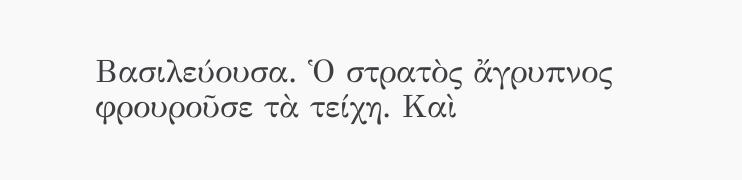Βασιλεύουσα. Ὁ στρατὸς ἄγρυπνος
φρουροῦσε τὰ τείχη. Καὶ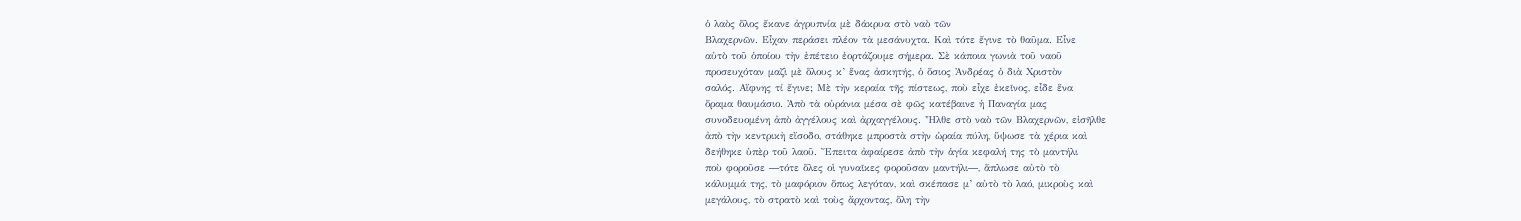ὁ λαὸς ὅλος ἔκανε ἀγρυπνία μὲ δάκρυα στὸ ναὸ τῶν
Βλαχερνῶν. Εἶχαν περάσει πλέον τὰ μεσάνυχτα. Καὶ τότε ἔγινε τὸ θαῦμα. Εἶνε
αὐτὸ τοῦ ὁποίου τὴν ἐπέτειο ἑορτάζουμε σήμερα. Σὲ κάποια γωνιὰ τοῦ ναοῦ
προσευχόταν μαζὶ μὲ ὅλους κ’ ἕνας ἀσκητής, ὁ ὅσιος Ἀνδρέας ὁ διὰ Χριστὸν
σαλός. Αἴφνης τί ἔγινε; Μὲ τὴν κεραία τῆς πίστεως, ποὺ εἶχε ἐκεῖνος, εἶδε ἕνα
ὅραμα θαυμάσιο. Ἀπὸ τὰ οὐράνια μέσα σὲ φῶς κατέβαινε ἡ Παναγία μας
συνοδευομένη ἀπὸ ἀγγέλους καὶ ἀρχαγγέλους. Ἦλθε στὸ ναὸ τῶν Βλαχερνῶν, εἰσῆλθε
ἀπὸ τὴν κεντρικὴ εἴσοδο, στάθηκε μπροστὰ στὴν ὡραία πύλη, ὕψωσε τὰ χέρια καὶ
δεήθηκε ὑπὲρ τοῦ λαοῦ. Ἔπειτα ἀφαίρεσε ἀπὸ τὴν ἁγία κεφαλή της τὸ μαντήλι
ποὺ φοροῦσε ―τότε ὅλες οἱ γυναῖκες φοροῦσαν μαντήλι―, ἅπλωσε αὐτὸ τὸ
κάλυμμά της, τὸ μαφόριον ὅπως λεγόταν, καὶ σκέπασε μ’ αὐτὸ τὸ λαό, μικροὺς καὶ
μεγάλους, τὸ στρατὸ καὶ τοὺς ἄρχοντας, ὅλη τὴν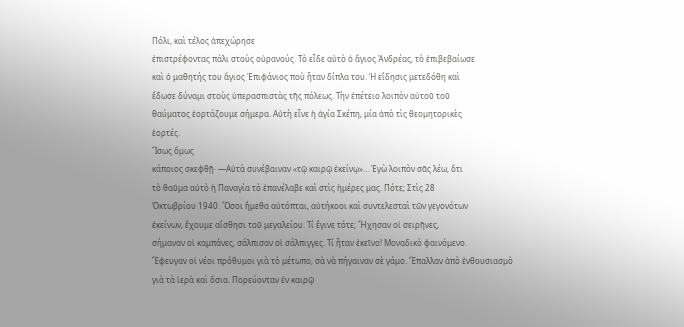Πόλι, καὶ τέλος ἀπεχώρησε
ἐπιστρέφοντας πάλι στοὺς οὐρανούς. Τὸ εἶδε αὐτὸ ὁ ἅγιος Ἀνδρέας, τὸ ἐπιβεβαίωσε
καὶ ὁ μαθητής του ἅγιος Ἐπιφάνιος ποὺ ἦταν δίπλα του. Ἡ εἴδησις μετεδόθη καὶ
ἔδωσε δύναμι στοὺς ὑπερασπιστὰς τῆς πόλεως. Τὴν ἐπέτειο λοιπὸν αὐτοῦ τοῦ
θαύματος ἑορτάζουμε σήμερα. Αὐτὴ εἶνε ἡ ἁγία Σκέπη, μία ἀπὸ τὶς θεομητορικὲς
ἑορτές.
Ἴσως ὅμως
κάποιος σκεφθῇ· ―Αὐτὰ συνέβαιναν «τῷ καιρῷ ἐκείνῳ»… Ἐγὼ λοιπὸν σᾶς λέω, ὅτι
τὸ θαῦμα αὐτὸ ἡ Παναγία τὸ ἐπανέλαβε καὶ στὶς ἡμέρες μας. Πότε; Στὶς 28
Ὀκτωβρίου 1940. Ὅσοι ἤμεθα αὐτόπται, αὐτήκοοι καὶ συντελεσταὶ τῶν γεγονότων
ἐκείνων, ἔχουμε αἴσθησι τοῦ μεγαλείου. Τί ἔγινε τότε; Ἤχησαν οἱ σειρῆνες,
σήμαναν οἱ καμπάνες, σάλπισαν οἱ σάλπιγγες. Τί ἦταν ἐκεῖνο! Μοναδικὸ φαινόμενο.
Ἔφευγαν οἱ νέοι πρόθυμοι γιὰ τὸ μέτωπο, σὰ νὰ πήγαιναν σὲ γάμο. Ἔπαλλαν ἀπὸ ἐνθουσιασμὸ
γιὰ τὰ ἱερὰ καὶ ὅσια. Πορεύονταν ἐν καιρῷ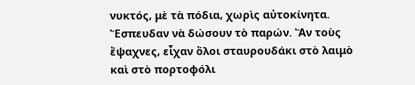νυκτός, μὲ τὰ πόδια, χωρὶς αὐτοκίνητα.
Ἔσπευδαν νὰ δώσουν τὸ παρών. Ἂν τοὺς ἔψαχνες, εἶχαν ὅλοι σταυρουδάκι στὸ λαιμὸ
καὶ στὸ πορτοφόλι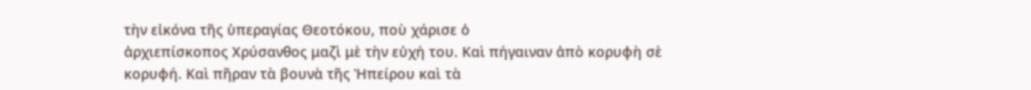τὴν εἰκόνα τῆς ὑπεραγίας Θεοτόκου, ποὺ χάρισε ὁ
ἀρχιεπίσκοπος Χρύσανθος μαζὶ μὲ τὴν εὐχή του. Καὶ πήγαιναν ἀπὸ κορυφὴ σὲ
κορυφή. Καὶ πῆραν τὰ βουνὰ τῆς Ἠπείρου καὶ τὰ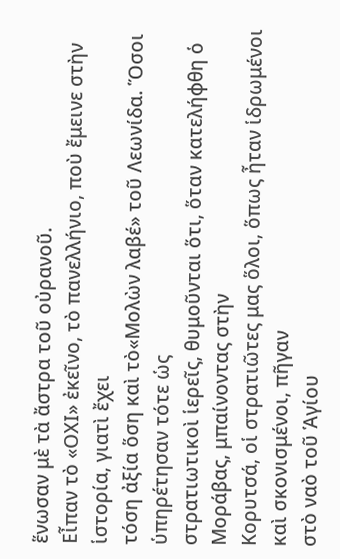ἕνωσαν μὲ τὰ ἄστρα τοῦ οὐρανοῦ.
Εἶπαν τὸ «ΟΧΙ» ἐκεῖνο, τὸ πανελλήνιο, ποὺ ἔμεινε στὴν ἱστορία, γιατὶ ἔχει
τόση ἀξία ὅση καὶ τὸ«Μολὼν λαβέ» τοῦ Λεωνίδα. Ὅσοι ὑπηρέτησαν τότε ὡς
στρατιωτικοὶ ἱερεῖς, θυμοῦνται ὅτι, ὅταν κατελήφθη ὁ Μοράβας, μπαίνοντας στὴν
Κορυτσά, οἱ στρατιῶτες μας ὅλοι, ὅπως ἦταν ἱδρωμένοι καὶ σκονισμένοι, πῆγαν
στὸ ναὸ τοῦ Ἁγίου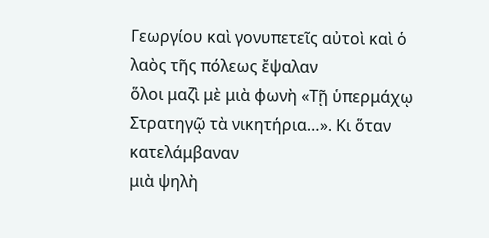Γεωργίου καὶ γονυπετεῖς αὐτοὶ καὶ ὁ λαὸς τῆς πόλεως ἔψαλαν
ὅλοι μαζὶ μὲ μιὰ φωνὴ «Τῇ ὑπερμάχῳ Στρατηγῷ τὰ νικητήρια…». Κι ὅταν κατελάμβαναν
μιὰ ψηλὴ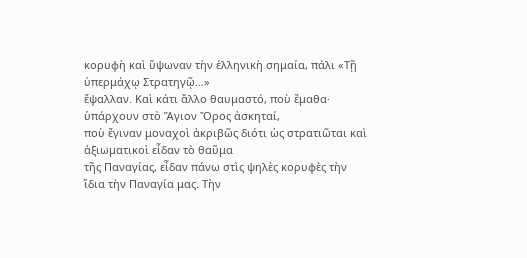κορυφὴ καὶ ὕψωναν τὴν ἑλληνικὴ σημαία, πάλι «Τῇ ὑπερμάχῳ Στρατηγῷ…»
ἔψαλλαν. Καὶ κάτι ἄλλο θαυμαστό, ποὺ ἔμαθα· ὑπάρχουν στὸ Ἅγιον Ὄρος ἀσκηταί,
ποὺ ἔγιναν μοναχοὶ ἀκριβῶς διότι ὡς στρατιῶται καὶ ἀξιωματικοὶ εἶδαν τὸ θαῦμα
τῆς Παναγίας, εἶδαν πάνω στὶς ψηλὲς κορυφὲς τὴν ἴδια τὴν Παναγία μας. Τὴν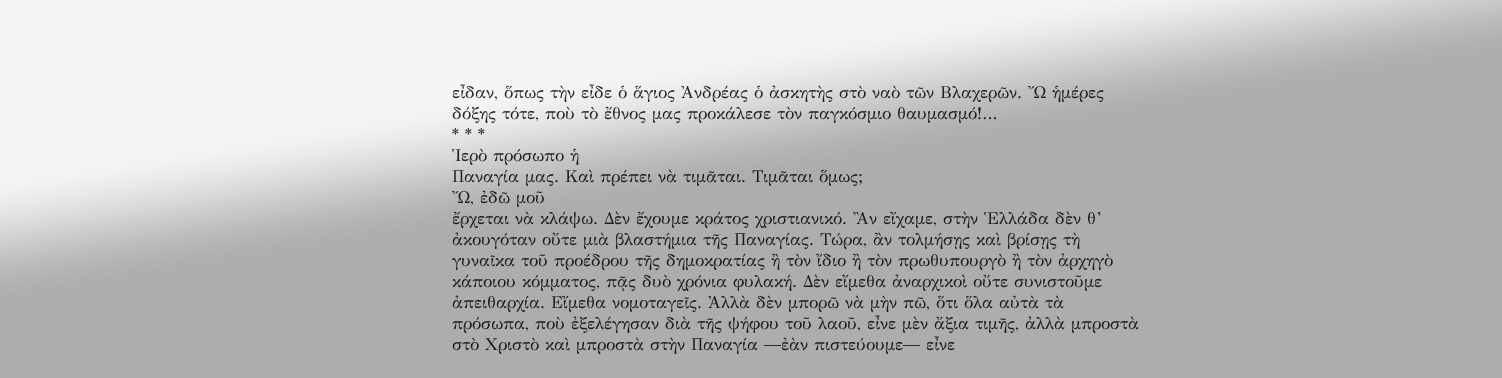εἶδαν, ὅπως τὴν εἶδε ὁ ἅγιος Ἀνδρέας ὁ ἀσκητὴς στὸ ναὸ τῶν Βλαχερῶν. Ὤ ἡμέρες
δόξης τότε, ποὺ τὸ ἔθνος μας προκάλεσε τὸν παγκόσμιο θαυμασμό!…
* * *
Ἱερὸ πρόσωπο ἡ
Παναγία μας. Καὶ πρέπει νὰ τιμᾶται. Τιμᾶται ὅμως;
Ὤ, ἐδῶ μοῦ
ἔρχεται νὰ κλάψω. Δὲν ἔχουμε κράτος χριστιανικό. Ἂν εἴχαμε, στὴν Ἑλλάδα δὲν θ’
ἀκουγόταν οὔτε μιὰ βλαστήμια τῆς Παναγίας. Τώρα, ἂν τολμήσῃς καὶ βρίσῃς τὴ
γυναῖκα τοῦ προέδρου τῆς δημοκρατίας ἢ τὸν ἴδιο ἢ τὸν πρωθυπουργὸ ἢ τὸν ἀρχηγὸ
κάποιου κόμματος, πᾷς δυὸ χρόνια φυλακή. Δὲν εἴμεθα ἀναρχικοὶ οὔτε συνιστοῦμε
ἀπειθαρχία. Εἴμεθα νομοταγεῖς. Ἀλλὰ δὲν μπορῶ νὰ μὴν πῶ, ὅτι ὅλα αὐτὰ τὰ
πρόσωπα, ποὺ ἐξελέγησαν διὰ τῆς ψήφου τοῦ λαοῦ, εἶνε μὲν ἄξια τιμῆς, ἀλλὰ μπροστὰ
στὸ Χριστὸ καὶ μπροστὰ στὴν Παναγία ―ἐὰν πιστεύουμε― εἶνε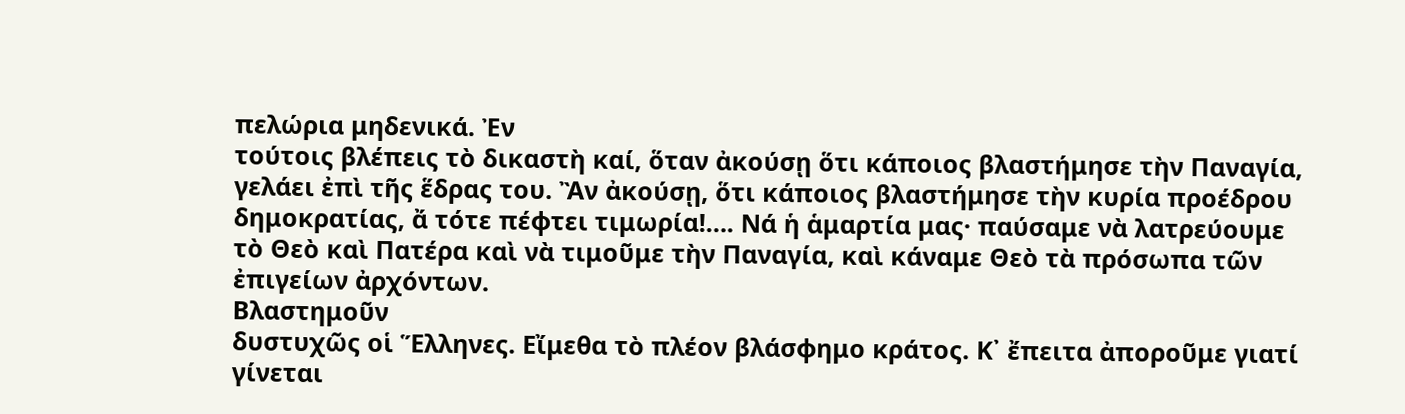πελώρια μηδενικά. Ἐν
τούτοις βλέπεις τὸ δικαστὴ καί, ὅταν ἀκούσῃ ὅτι κάποιος βλαστήμησε τὴν Παναγία,
γελάει ἐπὶ τῆς ἕδρας του. Ἂν ἀκούσῃ, ὅτι κάποιος βλαστήμησε τὴν κυρία προέδρου
δημοκρατίας, ἄ τότε πέφτει τιμωρία!…. Νά ἡ ἁμαρτία μας· παύσαμε νὰ λατρεύουμε
τὸ Θεὸ καὶ Πατέρα καὶ νὰ τιμοῦμε τὴν Παναγία, καὶ κάναμε Θεὸ τὰ πρόσωπα τῶν
ἐπιγείων ἀρχόντων.
Βλαστημοῦν
δυστυχῶς οἱ Ἕλληνες. Εἴμεθα τὸ πλέον βλάσφημο κράτος. Κ᾽ ἔπειτα ἀποροῦμε γιατί
γίνεται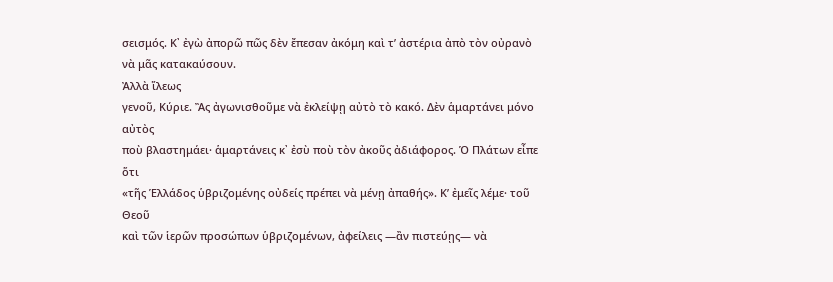σεισμός. Κ᾽ ἐγὼ ἀπορῶ πῶς δὲν ἔπεσαν ἀκόμη καὶ τ’ ἀστέρια ἀπὸ τὸν οὐρανὸ
νὰ μᾶς κατακαύσουν.
Ἀλλὰ ἵλεως
γενοῦ, Κύριε. Ἂς ἀγωνισθοῦμε νὰ ἐκλείψῃ αὐτὸ τὸ κακό. Δὲν ἁμαρτάνει μόνο αὐτὸς
ποὺ βλαστημάει· ἁμαρτάνεις κ᾽ ἐσὺ ποὺ τὸν ἀκοῦς ἀδιάφορος. Ὁ Πλάτων εἶπε ὅτι
«τῆς Ἑλλάδος ὑβριζομένης οὐδείς πρέπει νὰ μένῃ ἀπαθής». Κ’ ἐμεῖς λέμε· τοῦ Θεοῦ
καὶ τῶν ἱερῶν προσώπων ὑβριζομένων, ἀφείλεις ―ἂν πιστεύῃς― νὰ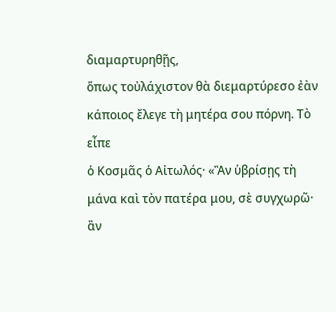διαμαρτυρηθῇς,
ὅπως τοὐλάχιστον θὰ διεμαρτύρεσο ἐὰν κάποιος ἔλεγε τὴ μητέρα σου πόρνη. Τὸ εἶπε
ὁ Κοσμᾶς ὁ Αἰτωλός· «Ἂν ὑβρίσῃς τὴ μάνα καὶ τὸν πατέρα μου, σὲ συγχωρῶ· ἂν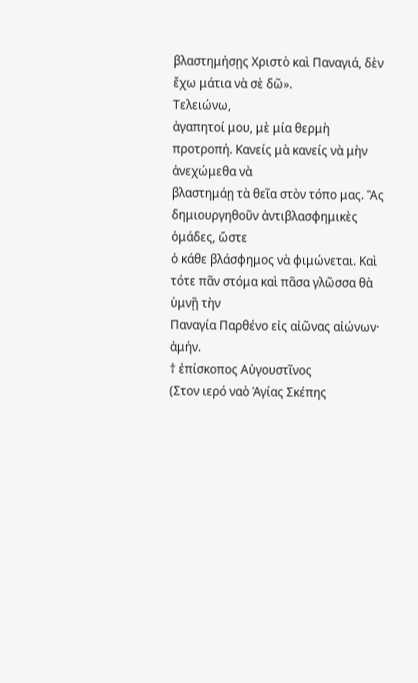βλαστημήσῃς Χριστὸ καὶ Παναγιά, δὲν ἔχω μάτια νὰ σὲ δῶ».
Τελειώνω,
ἀγαπητοί μου, μὲ μία θερμὴ προτροπή. Κανείς μὰ κανείς νὰ μὴν ἀνεχώμεθα νὰ
βλαστημάῃ τὰ θεῖα στὸν τόπο μας. Ἂς δημιουργηθοῦν ἀντιβλασφημικὲς ὁμάδες, ὥστε
ὁ κάθε βλάσφημος νὰ φιμώνεται. Καὶ τότε πᾶν στόμα καὶ πᾶσα γλῶσσα θὰ ὑμνῇ τὴν
Παναγία Παρθένο εἰς αἰῶνας αἰώνων· ἀμήν.
† ἐπίσκοπος Αὐγουστῖνος
(Στον ιερό ναὸ Ἁγίας Σκέπης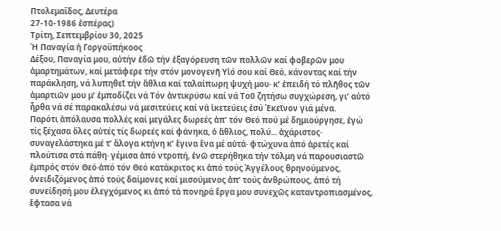Πτολεμαΐδος, Δευτέρα
27-10-1986 ἑσπέρας)
Τρίτη, Σεπτεμβρίου 30, 2025
Ἡ Παναγία ἡ Γοργοϋπήκοος
Δέξου, Παναγία μου, αὐτήν ἐδῶ τήν ἐξαγόρευση τῶν πολλῶν καί φοβερῶν μου ἁμαρτημάτων, καί μετάφερε τήν στόν μονογενῆ Υἱό σου καί Θεό, κάνοντας καί τήν παράκληση, νά λυπηθεῖ τήν ἄθλια καί ταλαίπωρη ψυχή μου· κ’ ἐπειδή τό πλῆθος τῶν ἁμαρτιῶν μου μ’ ἐμποδίζει νά Τόν ἀντικρύσω καί νά Τοῦ ζητήσω συγχώρεση, γι’ αὐτό ἦρθα νά σέ παρακαλέσω νά μεσιτεύεις καί νά ἱκετεύεις ἐσύ Ἐκεῖνον γιά μένα.
Παρότι ἀπόλαυσα πολλές καί μεγάλες δωρεές ἀπ’ τόν Θεό πού μέ δημιούργησε, ἐγώ τίς ξέχασα ὅλες αὐτές τίς δωρεές καί φάνηκα, ὁ ἄθλιος, πολύ... ἀχάριστος· συναγελάστηκα μέ τ’ ἄλογα κτήνη κ’ ἔγινα ἕνα μέ αὐτά· φτώχυνα ἀπό ἀρετές καί πλούτισα στά πάθη· γέμισα ἀπό ντροπή, ἐνῶ στερήθηκα τήν τόλμη νά παρουσιαστῶ ἐμπρός στόν Θεό·ἀπό τόν Θεό κατάκριτος κι ἀπό τούς Ἀγγέλους θρηνούμενος, ὀνειδιζόμενος ἀπό τούς δαίμονες καί μισούμενος ἀπ’ τούς ἀνθρώπους, ἀπό τή συνείδησή μου ἐλεγχόμενος κι ἀπό τά πονηρά ἔργα μου συνεχῶς καταντροπιασμένος, ἔφτασα νά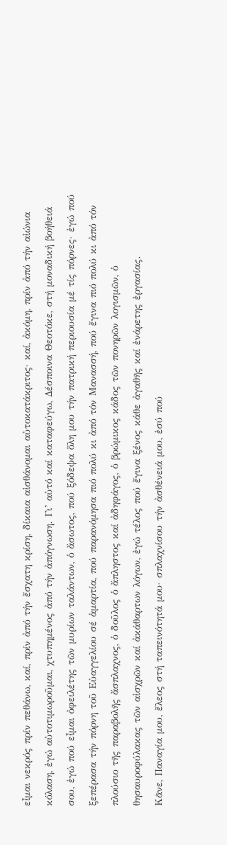εἶμαι νεκρός πρίν πεθάνω, καί, πρίν ἀπό τήν ἔσχατη κρίση, δίκαια αἰσθάνομαι αὐτοκατάκριτος· καί, ἀκόμη, πρίν ἀπό τήν αἰώνια κόλαση, ἐγώ αὐτοτιμωροῦμαι, χτυπημένος ἀπό τήν ἀπόγνωση. Γι’ αὐτό καί καταφεύγω, Δέσποινα Θεοτόκε, στή μοναδική βοήθειά σου, ἐγώ πού εἶμαι ὀφειλέτης τῶν μυρίων ταλάντων, ὁ ἄσωτος, πού ξόδεψα ὅλη μου τήν πατρική περιουσία μέ τίς πόρνες· ἐγώ πού ξεπέρασα τήν πόρνη τοῦ Εὐαγγελίου σέ ἁμαρτία, πού παρανόμησα πιό πολύ κι ἀπό τόν Μανασσή, πού ἔγινα πιό πολύ κι ἀπό τόν πλούσιο τῆς παραβολῆς ἄσπλαχνος, ὁ δοῦλος ὁ ἄπληστος καί ἀδηφάγος, ὁ βρώμικος κάδος τῶν πονηρῶν λογισμῶν, ὁ θησαυροφύλακας τῶν αἰσχρῶν καί ἀκάθαρτων λόγων, ἐγώ τέλος πού ἔγινα ξένος κάθε ἀγαθῆς καί ἐνάρετης ἐργασίας.
Κᾶνε, Παναγία μου, ἔλεος στή ταπεινότητά μου· σπλαχνίσου τήν ἀσθένειά μου, ἐσύ πού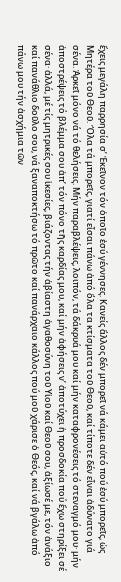ἔχεις μεγάλη παρρησία σ’ Ἐκεῖνον τόν ὁποῖο ἐσύ γέννησες. Κανείς ἄλλος δέν μπορεῖ νά κάμει αὐτό πού ἐσύ μπορεῖς, ὡς Μητέρα τοῦ Θεοῦ. Ὅλα τά μπορεῖς, γιατί εἶσαι πάνω ἀπό ὅλα τα κτίσματα τοῦ Θεοῦ, καί τίποτε δέν εἶναι ἀδύνατο γιά σένα. Ἀρκεῖ μόνο νά τό θελήσεις. Μήν παραβλέψεις, λοιπόν, τά δάκρυά μου καί μήν καταφρονέσεις τό στεναγμό μου· μήν ἀποστρέψεις τό βλέμμα σου ἀπ’ τόν πόνο τῆς καρδίας μου, καί μήν ἀφήσεις ν’ ἀποτύχει ἡ προσδοκία πού ἔχω στηρίξει σέ σένα· ἀλλά, μέ τίς μητρικές σου ἱκεσίες, βιάζοντας τήν ἀβίαστη ἀγαθοσύνη τοῦ Υἱοῦ καί Θεοῦ σου, ἀξίωσέ με, τόν ἀνάξιο καί πανάθλιο δοῦλο σου, νά ξαναποκτήσω τό πρῶτο καί πανάρχαιο κάλλος πού μοῦ χάρισε ὁ Θεός, καί νά βγάλω ἀπό πάνω μου τήν ἀσχήμια τῶν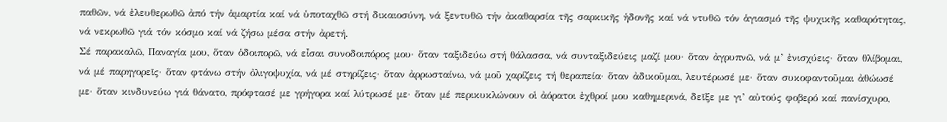παθῶν, νά ἐλευθερωθῶ ἀπό τήν ἁμαρτία καί νά ὑποταχθῶ στή δικαιοσύνη, νά ξεντυθῶ τήν ἀκαθαρσία τῆς σαρκικῆς ἡδονῆς καί νά ντυθῶ τόν ἁγιασμό τῆς ψυχικῆς καθαρότητας, νά νεκρωθῶ γιά τόν κόσμο καί νά ζήσω μέσα στήν ἀρετή.
Σέ παρακαλῶ, Παναγία μου, ὅταν ὁδοιπορῶ, νά εἶσαι συνοδοιπόρος μου· ὅταν ταξιδεύω στή θάλασσα, νά συνταξιδεύεις μαζί μου· ὅταν ἀγρυπνῶ, νά μ’ ἐνισχύεις· ὅταν θλίβομαι, νά μέ παρηγορεῖς· ὅταν φτάνω στήν ὀλιγοψυχία, νά μέ στηρίζεις· ὅταν ἀρρωσταίνω, νά μοῦ χαρίζεις τή θεραπεία· ὅταν ἀδικοῦμαι, λευτέρωσέ με· ὅταν συκοφαντοῦμαι ἀθώωσέ με· ὅταν κινδυνεύω γιά θάνατο, πρόφτασέ με γρήγορα καί λύτρωσέ με· ὅταν μέ περικυκλώνουν οἱ ἀόρατοι ἐχθροί μου καθημερινά, δεῖξε με γι’ αὐτούς φοβερό καί πανίσχυρο,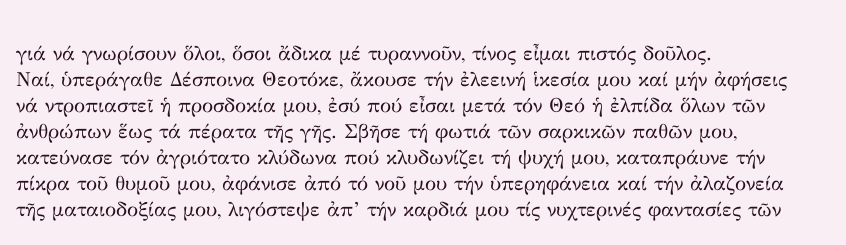γιά νά γνωρίσουν ὅλοι, ὅσοι ἄδικα μέ τυραννοῦν, τίνος εἶμαι πιστός δοῦλος.
Ναί, ὑπεράγαθε Δέσποινα Θεοτόκε, ἄκουσε τήν ἐλεεινή ἱκεσία μου καί μήν ἀφήσεις νά ντροπιαστεῖ ἡ προσδοκία μου, ἐσύ πού εἶσαι μετά τόν Θεό ἡ ἐλπίδα ὅλων τῶν ἀνθρώπων ἕως τά πέρατα τῆς γῆς. Σβῆσε τή φωτιά τῶν σαρκικῶν παθῶν μου, κατεύνασε τόν ἀγριότατο κλύδωνα πού κλυδωνίζει τή ψυχή μου, καταπράυνε τήν πίκρα τοῦ θυμοῦ μου, ἀφάνισε ἀπό τό νοῦ μου τήν ὑπερηφάνεια καί τήν ἀλαζονεία τῆς ματαιοδοξίας μου, λιγόστεψε ἀπ’ τήν καρδιά μου τίς νυχτερινές φαντασίες τῶν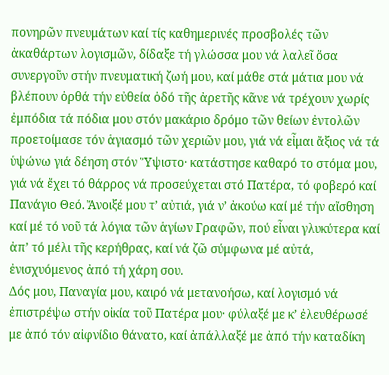πονηρῶν πνευμάτων καί τίς καθημερινές προσβολές τῶν ἀκαθάρτων λογισμῶν, δίδαξε τή γλώσσα μου νά λαλεῖ ὅσα συνεργοῦν στήν πνευματική ζωή μου, καί μάθε στά μάτια μου νά βλέπουν ὀρθά τήν εὐθεία ὁδό τῆς ἀρετῆς κᾶνε νά τρέχουν χωρίς ἐμπόδια τά πόδια μου στόν μακάριο δρόμο τῶν θείων ἐντολῶν προετοίμασε τόν ἁγιασμό τῶν χεριῶν μου, γιά νά εἶμαι ἄξιος νά τά ὑψώνω γιά δέηση στόν Ὕψιστο· κατάστησε καθαρό το στόμα μου, γιά νά ἔχει τό θάρρος νά προσεύχεται στό Πατέρα, τό φοβερό καί Πανάγιο Θεό. Ἄνοιξέ μου τ’ αὐτιά, γιά ν’ ἀκούω καί μέ τήν αἴσθηση καί μέ τό νοῦ τά λόγια τῶν ἁγίων Γραφῶν, πού εἶναι γλυκύτερα καί ἀπ’ τό μέλι τῆς κερήθρας, καί νά ζῶ σύμφωνα μέ αὐτά, ἐνισχυόμενος ἀπό τή χάρη σου.
Δός μου, Παναγία μου, καιρό νά μετανοήσω, καί λογισμό νά ἐπιστρέψω στήν οἰκία τοῦ Πατέρα μου· φύλαξέ με κ’ ἐλευθέρωσέ με ἀπό τόν αἰφνίδιο θάνατο, καί ἀπάλλαξέ με ἀπό τήν καταδίκη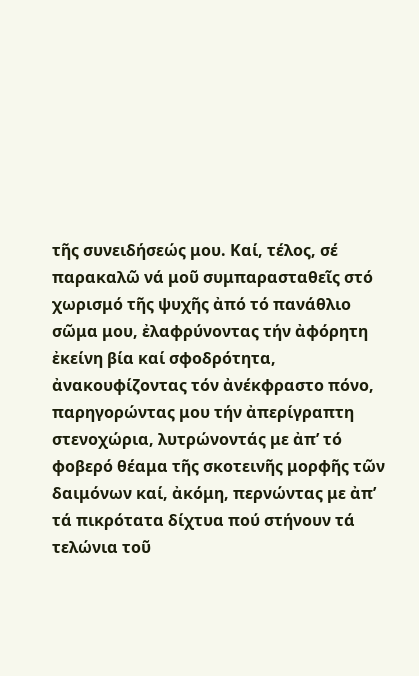τῆς συνειδήσεώς μου. Καί, τέλος, σέ παρακαλῶ νά μοῦ συμπαρασταθεῖς στό χωρισμό τῆς ψυχῆς ἀπό τό πανάθλιο σῶμα μου, ἐλαφρύνοντας τήν ἀφόρητη ἐκείνη βία καί σφοδρότητα, ἀνακουφίζοντας τόν ἀνέκφραστο πόνο, παρηγορώντας μου τήν ἀπερίγραπτη στενοχώρια, λυτρώνοντάς με ἀπ’ τό φοβερό θέαμα τῆς σκοτεινῆς μορφῆς τῶν δαιμόνων καί, ἀκόμη, περνώντας με ἀπ’ τά πικρότατα δίχτυα πού στήνουν τά τελώνια τοῦ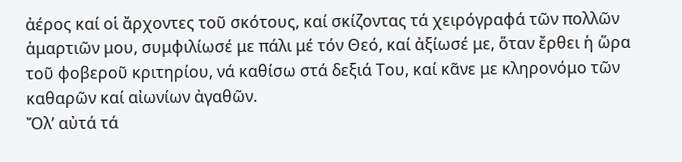ἀέρος καί οἱ ἄρχοντες τοῦ σκότους, καί σκίζοντας τά χειρόγραφά τῶν πολλῶν ἁμαρτιῶν μου, συμφιλίωσέ με πάλι μέ τόν Θεό, καί ἀξίωσέ με, ὅταν ἔρθει ἡ ὥρα τοῦ φοβεροῦ κριτηρίου, νά καθίσω στά δεξιά Του, καί κᾶνε με κληρονόμο τῶν καθαρῶν καί αἰωνίων ἀγαθῶν.
Ὄλ’ αὐτά τά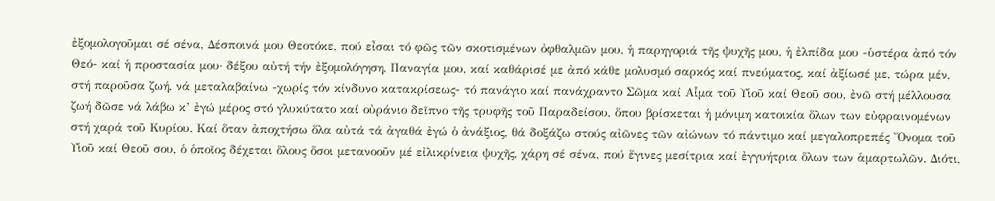ἐξομολογοῦμαι σέ σένα, Δέσποινά μου Θεοτόκε, πού εἶσαι τό φῶς τῶν σκοτισμένων ὀφθαλμῶν μου, ἡ παρηγοριά τῆς ψυχῆς μου, ἡ ἐλπίδα μου -ὑστέρα ἀπό τόν Θεό- καί ἡ προστασία μου· δέξου αὐτή τήν ἐξομολόγηση, Παναγία μου, καί καθάρισέ με ἀπό κάθε μολυσμό σαρκός καί πνεύματος, καί ἀξίωσέ με, τώρα μέν, στή παροῦσα ζωή, νά μεταλαβαίνω -χωρίς τόν κίνδυνο κατακρίσεως- τό πανάγιο καί πανάχραντο Σῶμα καί Αἷμα τοῦ Υἱοῦ καί Θεοῦ σου, ἐνῶ στή μέλλουσα ζωή δῶσε νά λάβω κ’ ἐγώ μέρος στό γλυκύτατο καί οὐράνιο δεῖπνο τῆς τρυφῆς τοῦ Παραδείσου, ὅπου βρίσκεται ἡ μόνιμη κατοικία ὅλων των εὐφραινομένων στή χαρά τοῦ Κυρίου. Καί ὅταν ἀποχτήσω ὅλα αὐτά τά ἀγαθά ἐγώ ὁ ἀνάξιος, θά δοξάζω στούς αἰῶνες τῶν αἰώνων τό πάντιμο καί μεγαλοπρεπές Ὄνομα τοῦ Υἱοῦ καί Θεοῦ σου, ὁ ὁποῖος δέχεται ὅλους ὅσοι μετανοοῦν μέ εἰλικρίνεια ψυχῆς, χάρη σέ σένα, πού ἔγινες μεσίτρια καί ἐγγυήτρια ὅλων των ἁμαρτωλῶν. Διότι,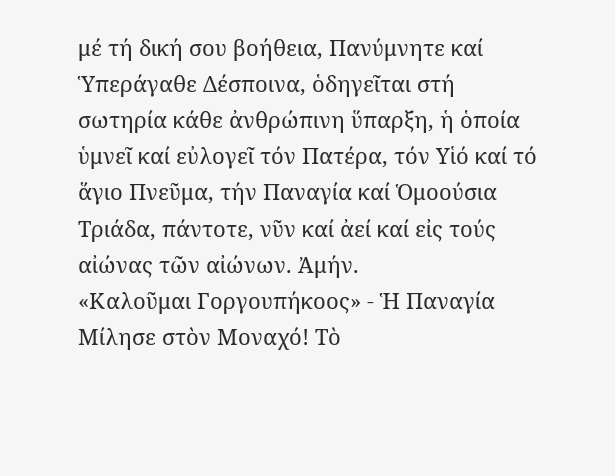μέ τή δική σου βοήθεια, Πανύμνητε καί Ὑπεράγαθε Δέσποινα, ὁδηγεῖται στή σωτηρία κάθε ἀνθρώπινη ὕπαρξη, ἡ ὁποία ὑμνεῖ καί εὐλογεῖ τόν Πατέρα, τόν Υἱό καί τό ἅγιο Πνεῦμα, τήν Παναγία καί Ὁμοούσια Τριάδα, πάντοτε, νῦν καί ἀεί καί εἰς τούς αἰώνας τῶν αἰώνων. Ἀμήν.
«Καλοῦμαι Γοργουπήκοος» - Ἡ Παναγία Μίλησε στὸν Μοναχό! Τὸ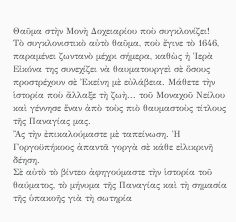Θαῦμα στὴν Mονὴ Δοχειαρίου ποὺ συγκλονίζει!
Τὸ συγκλονιστικὸ αὐτὸ θαῦμα, ποὺ ἔγινε τὸ 1646, παραμένει ζωντανὸ μέχρι σήμερα, καθὼς ἡ Ἱερὰ Εἰκόνα της συνεχίζει νὰ θαυματουργεὶ σὲ ὅσους προστρέχουν σὲ Ἐκείνη μὲ εὐλάβεια. Μάθετε τὴν ἱστορία ποὺ ἄλλαξε τὴ ζωὴ... τοῦ Μοναχοῦ Νείλου καὶ γέννησε ἕναν ἀπὸ τοὺς πιὸ θαυμαστοὺς τίτλους τῆς Παναγίας μας.
Ἂς τὴν ἐπικαλούμαστε μὲ ταπείνωση. Ἡ Γοργοϋπήκοος ἀπαντᾶ γοργὰ σὲ κάθε εἰλικρινῆ δέηση.
Σὲ αὐτὸ τὸ βίντεο ἀφηγούμαστε τὴν ἱστορία τοῦ θαύματος, τὸ μήνυμα τῆς Παναγίας καὶ τὴ σημασία τῆς ὑπακοῆς γιὰ τὴ σωτηρία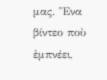μας. Ἕνα βίντεο ποὺ ἐμπνέει,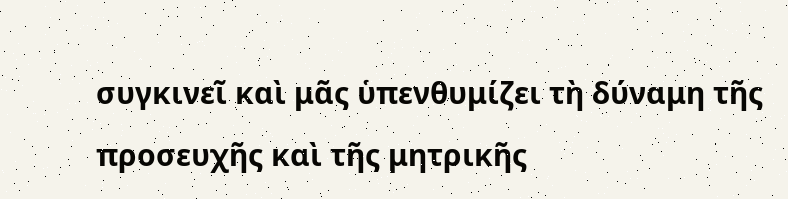συγκινεῖ καὶ μᾶς ὑπενθυμίζει τὴ δύναμη τῆς προσευχῆς καὶ τῆς μητρικῆς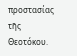προστασίας τῆς Θεοτόκου.